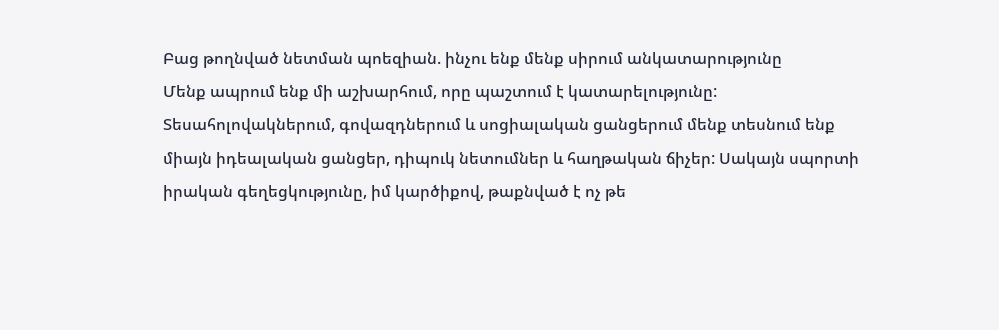Բաց թողնված նետման պոեզիան. ինչու ենք մենք սիրում անկատարությունը
Մենք ապրում ենք մի աշխարհում, որը պաշտում է կատարելությունը: Տեսահոլովակներում, գովազդներում և սոցիալական ցանցերում մենք տեսնում ենք միայն իդեալական ցանցեր, դիպուկ նետումներ և հաղթական ճիչեր: Սակայն սպորտի իրական գեղեցկությունը, իմ կարծիքով, թաքնված է ոչ թե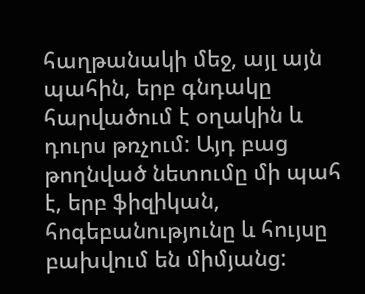հաղթանակի մեջ, այլ այն պահին, երբ գնդակը հարվածում է օղակին և դուրս թռչում: Այդ բաց թողնված նետումը մի պահ է, երբ ֆիզիկան, հոգեբանությունը և հույսը բախվում են միմյանց: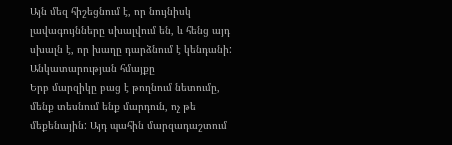Այն մեզ հիշեցնում է, որ նույնիսկ լավագույնները սխալվում են, և հենց այդ սխալն է, որ խաղը դարձնում է կենդանի:
Անկատարության հմայքը
Երբ մարզիկը բաց է թողնում նետումը, մենք տեսնում ենք մարդուն, ոչ թե մեքենային: Այդ պահին մարզադաշտում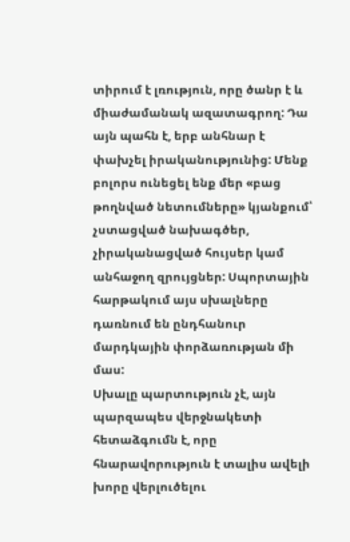տիրում է լռություն, որը ծանր է և միաժամանակ ազատագրող: Դա այն պահն է, երբ անհնար է փախչել իրականությունից: Մենք բոլորս ունեցել ենք մեր «բաց թողնված նետումները» կյանքում՝ չստացված նախագծեր, չիրականացված հույսեր կամ անհաջող զրույցներ: Սպորտային հարթակում այս սխալները դառնում են ընդհանուր մարդկային փորձառության մի մաս:
Սխալը պարտություն չէ, այն պարզապես վերջնակետի հետաձգումն է, որը հնարավորություն է տալիս ավելի խորը վերլուծելու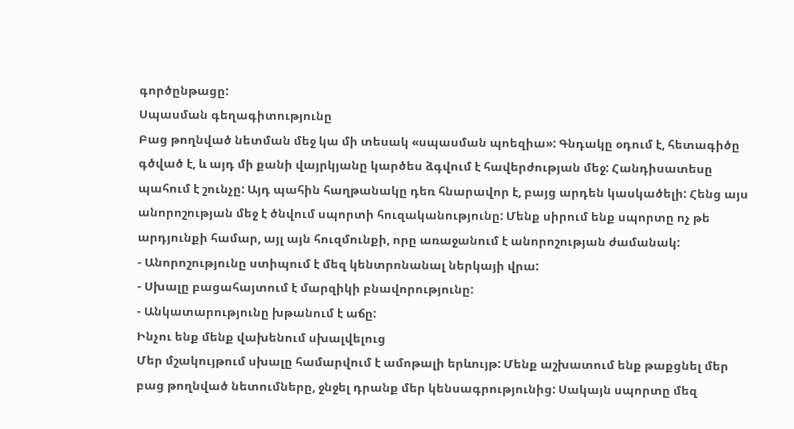գործընթացը:
Սպասման գեղագիտությունը
Բաց թողնված նետման մեջ կա մի տեսակ «սպասման պոեզիա»: Գնդակը օդում է, հետագիծը գծված է, և այդ մի քանի վայրկյանը կարծես ձգվում է հավերժության մեջ: Հանդիսատեսը պահում է շունչը: Այդ պահին հաղթանակը դեռ հնարավոր է, բայց արդեն կասկածելի: Հենց այս անորոշության մեջ է ծնվում սպորտի հուզականությունը: Մենք սիրում ենք սպորտը ոչ թե արդյունքի համար, այլ այն հուզմունքի, որը առաջանում է անորոշության ժամանակ:
- Անորոշությունը ստիպում է մեզ կենտրոնանալ ներկայի վրա:
- Սխալը բացահայտում է մարզիկի բնավորությունը:
- Անկատարությունը խթանում է աճը:
Ինչու ենք մենք վախենում սխալվելուց
Մեր մշակույթում սխալը համարվում է ամոթալի երևույթ: Մենք աշխատում ենք թաքցնել մեր բաց թողնված նետումները, ջնջել դրանք մեր կենսագրությունից: Սակայն սպորտը մեզ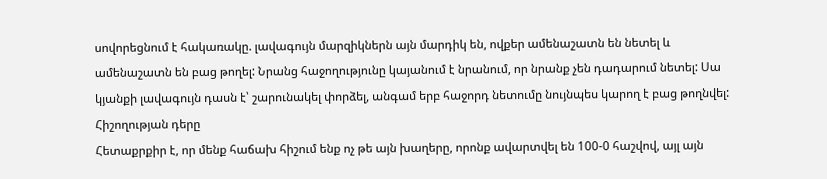սովորեցնում է հակառակը. լավագույն մարզիկներն այն մարդիկ են, ովքեր ամենաշատն են նետել և ամենաշատն են բաց թողել: Նրանց հաջողությունը կայանում է նրանում, որ նրանք չեն դադարում նետել: Սա կյանքի լավագույն դասն է՝ շարունակել փորձել, անգամ երբ հաջորդ նետումը նույնպես կարող է բաց թողնվել:
Հիշողության դերը
Հետաքրքիր է, որ մենք հաճախ հիշում ենք ոչ թե այն խաղերը, որոնք ավարտվել են 100-0 հաշվով, այլ այն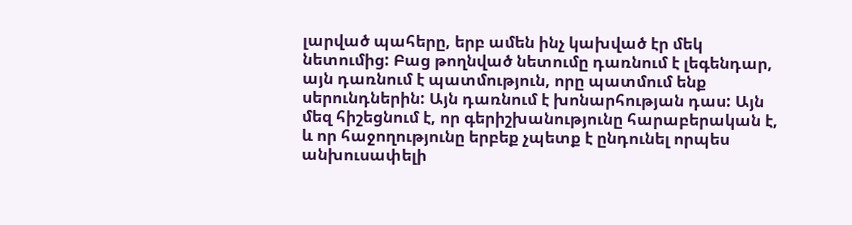լարված պահերը, երբ ամեն ինչ կախված էր մեկ նետումից: Բաց թողնված նետումը դառնում է լեգենդար, այն դառնում է պատմություն, որը պատմում ենք սերունդներին: Այն դառնում է խոնարհության դաս: Այն մեզ հիշեցնում է, որ գերիշխանությունը հարաբերական է, և որ հաջողությունը երբեք չպետք է ընդունել որպես անխուսափելի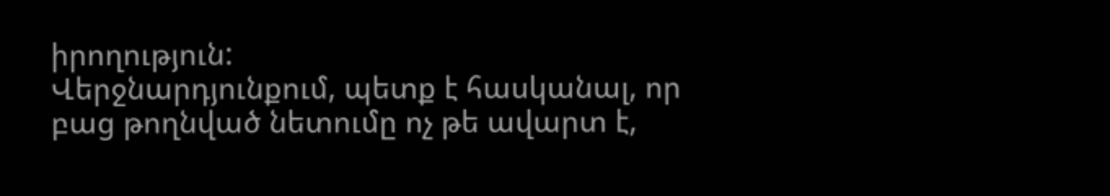իրողություն:
Վերջնարդյունքում, պետք է հասկանալ, որ բաց թողնված նետումը ոչ թե ավարտ է,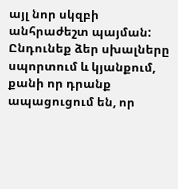այլ նոր սկզբի անհրաժեշտ պայման: Ընդունեք ձեր սխալները սպորտում և կյանքում, քանի որ դրանք ապացուցում են, որ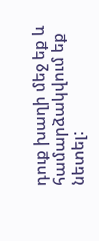դուք խաղի մեջ եք և համարձակվում եք նետել: